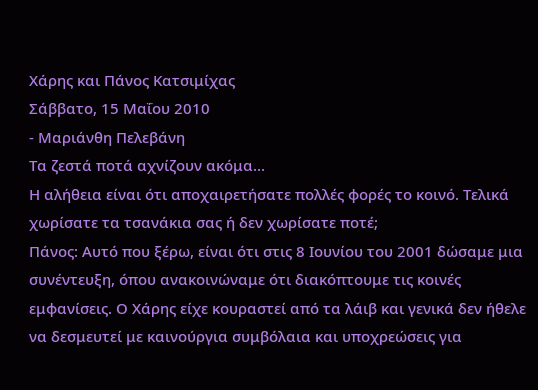Χάρης και Πάνος Κατσιμίχας
Σάββατο, 15 Μαΐου 2010
- Μαριάνθη Πελεβάνη
Τα ζεστά ποτά αχνίζουν ακόμα...
Η αλήθεια είναι ότι αποχαιρετήσατε πολλές φορές το κοινό. Τελικά χωρίσατε τα τσανάκια σας ή δεν χωρίσατε ποτέ;
Πάνος: Αυτό που ξέρω, είναι ότι στις 8 Ιουνίου του 2001 δώσαμε μια συνέντευξη, όπου ανακοινώναμε ότι διακόπτουμε τις κοινές εμφανίσεις. Ο Χάρης είχε κουραστεί από τα λάιβ και γενικά δεν ήθελε να δεσμευτεί με καινούργια συμβόλαια και υποχρεώσεις για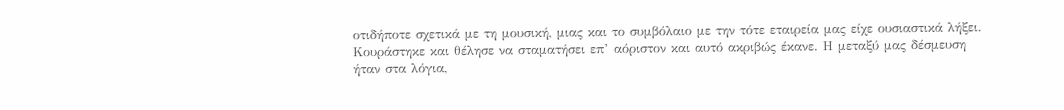οτιδήποτε σχετικά με τη μουσική, μιας και το συμβόλαιο με την τότε εταιρεία μας είχε ουσιαστικά λήξει. Κουράστηκε και θέλησε να σταματήσει επ’ αόριστον και αυτό ακριβώς έκανε. Η μεταξύ μας δέσμευση ήταν στα λόγια,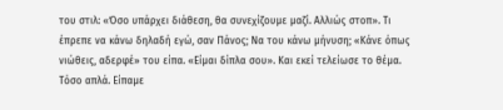του στιλ: «Όσο υπάρχει διάθεση, θα συνεχίζουμε μαζί. Αλλιώς στοπ». Τι έπρεπε να κάνω δηλαδή εγώ, σαν Πάνος; Να του κάνω μήνυση; «Κάνε όπως νιώθεις, αδερφέ» του είπα. «Είμαι δίπλα σου». Και εκεί τελείωσε το θέμα. Τόσο απλά. Είπαμε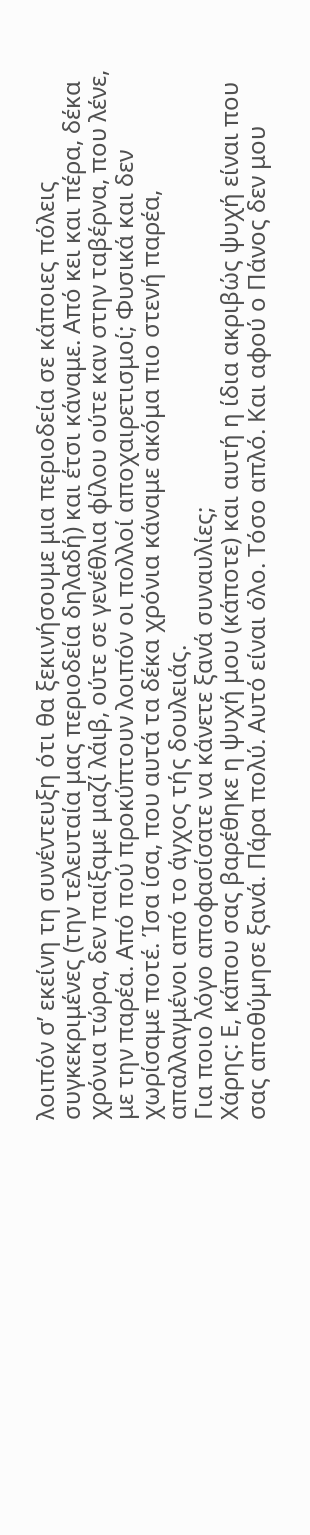λοιπόν σ’ εκείνη τη συνέντευξη ότι θα ξεκινήσουμε μια περιοδεία σε κάποιες πόλεις συγκεκριμένες (την τελευταία μας περιοδεία δηλαδή) και έτσι κάναμε. Από κει και πέρα, δέκα χρόνια τώρα, δεν παίξαμε μαζί λάιβ, ούτε σε γενέθλια φίλου ούτε καν στην ταβέρνα, που λένε, με την παρέα. Από πού προκύπτουν λοιπόν οι πολλοί αποχαιρετισμοί; Φυσικά και δεν χωρίσαμε ποτέ. Ίσα ίσα, που αυτά τα δέκα χρόνια κάναμε ακόμα πιο στενή παρέα, απαλλαγμένοι από το άγχος τής δουλειάς.
Για ποιο λόγο αποφασίσατε να κάνετε ξανά συναυλίες;
Χάρης: Ε, κάπου σας βαρέθηκε η ψυχή μου (κάποτε) και αυτή η ίδια ακριβώς ψυχή είναι που σας αποθύμησε ξανά. Πάρα πολύ. Αυτό είναι όλο. Τόσο απλό. Και αφού ο Πάνος δεν μου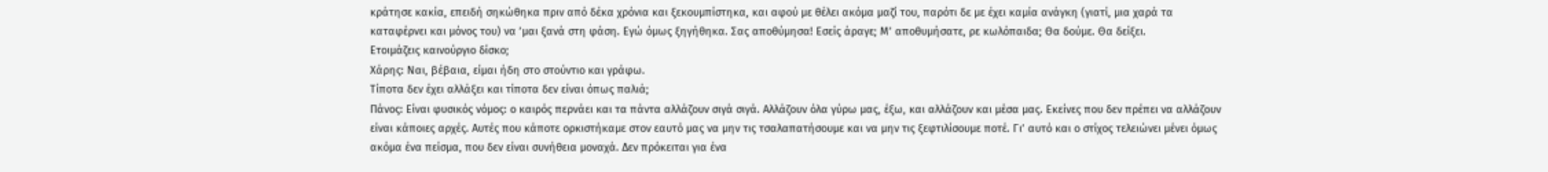κράτησε κακία, επειδή σηκώθηκα πριν από δέκα χρόνια και ξεκουμπίστηκα, και αφού με θέλει ακόμα μαζί του, παρότι δε με έχει καμία ανάγκη (γιατί, μια χαρά τα καταφέρνει και μόνος του) να ’μαι ξανά στη φάση. Εγώ όμως ξηγήθηκα. Σας αποθύμησα! Εσείς άραγε; Μ’ αποθυμήσατε, ρε κωλόπαιδα; Θα δούμε. Θα δείξει.
Ετοιμάζεις καινούργιο δίσκο;
Χάρης: Ναι, βέβαια, είμαι ήδη στο στούντιο και γράφω.
Τίποτα δεν έχει αλλάξει και τίποτα δεν είναι όπως παλιά;
Πάνος: Είναι φυσικός νόμος: ο καιρός περνάει και τα πάντα αλλάζουν σιγά σιγά. Αλλάζουν όλα γύρω μας, έξω, και αλλάζουν και μέσα μας. Εκείνες που δεν πρέπει να αλλάζουν είναι κάποιες αρχές. Αυτές που κάποτε ορκιστήκαμε στον εαυτό μας να μην τις τσαλαπατήσουμε και να μην τις ξεφτιλίσουμε ποτέ. Γι’ αυτό και ο στίχος τελειώνει μένει όμως ακόμα ένα πείσμα, που δεν είναι συνήθεια μοναχά. Δεν πρόκειται για ένα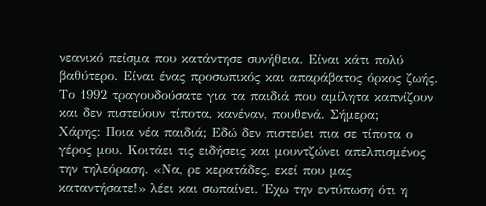νεανικό πείσμα που κατάντησε συνήθεια. Είναι κάτι πολύ βαθύτερο. Είναι ένας προσωπικός και απαράβατος όρκος ζωής.
Το 1992 τραγουδούσατε για τα παιδιά που αμίλητα καπνίζουν και δεν πιστεύουν τίποτα, κανέναν, πουθενά. Σήμερα;
Χάρης: Ποια νέα παιδιά; Εδώ δεν πιστεύει πια σε τίποτα ο γέρος μου. Κοιτάει τις ειδήσεις και μουντζώνει απελπισμένος την τηλεόραση. «Να, ρε κερατάδες, εκεί που μας καταντήσατε!» λέει και σωπαίνει. Έχω την εντύπωση ότι η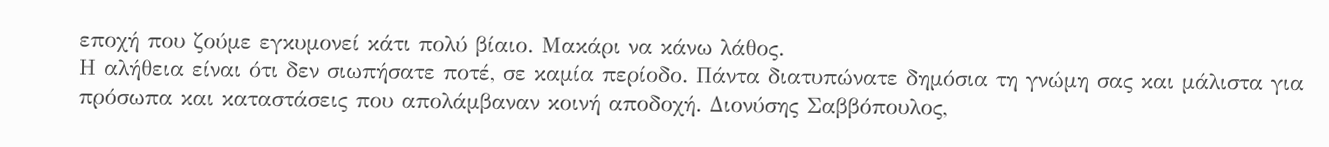εποχή που ζούμε εγκυμονεί κάτι πολύ βίαιο. Μακάρι να κάνω λάθος.
Η αλήθεια είναι ότι δεν σιωπήσατε ποτέ, σε καμία περίοδο. Πάντα διατυπώνατε δημόσια τη γνώμη σας και μάλιστα για πρόσωπα και καταστάσεις που απολάμβαναν κοινή αποδοχή. Διονύσης Σαββόπουλος,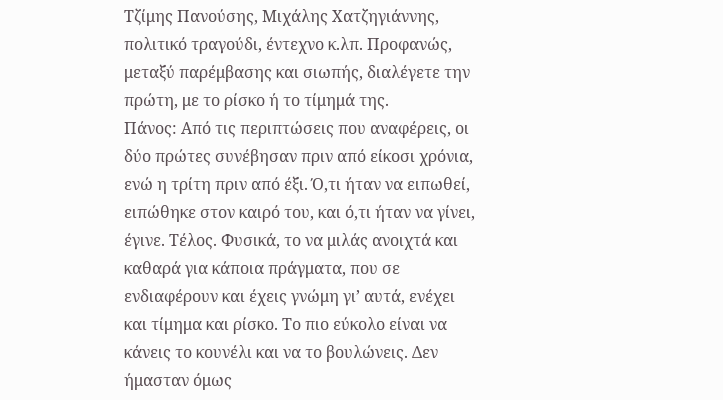Τζίμης Πανούσης, Μιχάλης Χατζηγιάννης, πολιτικό τραγούδι, έντεχνο κ.λπ. Προφανώς, μεταξύ παρέμβασης και σιωπής, διαλέγετε την πρώτη, με το ρίσκο ή το τίμημά της.
Πάνος: Από τις περιπτώσεις που αναφέρεις, οι δύο πρώτες συνέβησαν πριν από είκοσι χρόνια, ενώ η τρίτη πριν από έξι. Ό,τι ήταν να ειπωθεί, ειπώθηκε στον καιρό του, και ό,τι ήταν να γίνει, έγινε. Τέλος. Φυσικά, το να μιλάς ανοιχτά και καθαρά για κάποια πράγματα, που σε ενδιαφέρουν και έχεις γνώμη γι’ αυτά, ενέχει και τίμημα και ρίσκο. Το πιο εύκολο είναι να κάνεις το κουνέλι και να το βουλώνεις. Δεν ήμασταν όμως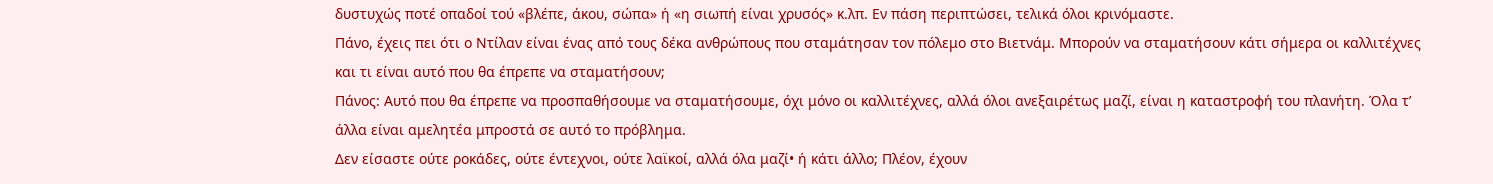δυστυχώς ποτέ οπαδοί τού «βλέπε, άκου, σώπα» ή «η σιωπή είναι χρυσός» κ.λπ. Εν πάση περιπτώσει, τελικά όλοι κρινόμαστε.
Πάνο, έχεις πει ότι ο Ντίλαν είναι ένας από τους δέκα ανθρώπους που σταμάτησαν τον πόλεμο στο Βιετνάμ. Μπορούν να σταματήσουν κάτι σήμερα οι καλλιτέχνες και τι είναι αυτό που θα έπρεπε να σταματήσουν;
Πάνος: Αυτό που θα έπρεπε να προσπαθήσουμε να σταματήσουμε, όχι μόνο οι καλλιτέχνες, αλλά όλοι ανεξαιρέτως μαζί, είναι η καταστροφή του πλανήτη. Όλα τ’ άλλα είναι αμελητέα μπροστά σε αυτό το πρόβλημα.
Δεν είσαστε ούτε ροκάδες, ούτε έντεχνοι, ούτε λαϊκοί, αλλά όλα μαζί• ή κάτι άλλο; Πλέον, έχουν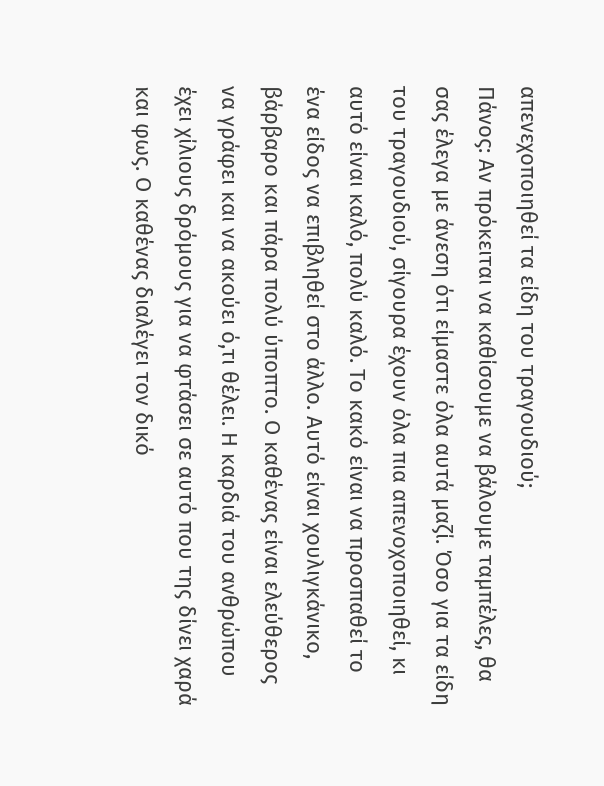απενεχοποιηθεί τα είδη του τραγουδιού;
Πάνος: Αν πρόκειται να καθίσουμε να βάλουμε ταμπέλες, θα σας έλεγα με άνεση ότι είμαστε όλα αυτά μαζί. Όσο για τα είδη του τραγουδιού, σίγουρα έχουν όλα πια απενοχοποιηθεί, κι αυτό είναι καλό, πολύ καλό. Το κακό είναι να προσπαθεί το ένα είδος να επιβληθεί στο άλλο. Αυτό είναι χουλιγκάνικο, βάρβαρο και πάρα πολύ ύποπτο. Ο καθένας είναι ελεύθερος να γράφει και να ακούει ό,τι θέλει. Η καρδιά του ανθρώπου έχει χίλιους δρόμους για να φτάσει σε αυτό που της δίνει χαρά και φως. Ο καθένας διαλέγει τον δικό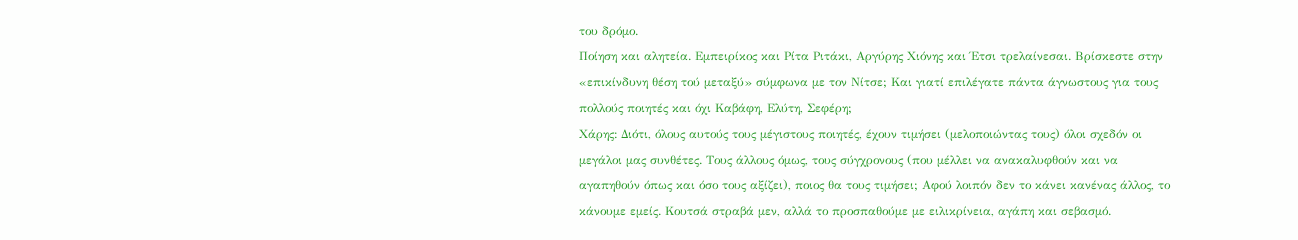του δρόμο.
Ποίηση και αλητεία. Εμπειρίκος και Ρίτα Ριτάκι, Αργύρης Χιόνης και Έτσι τρελαίνεσαι. Βρίσκεστε στην «επικίνδυνη θέση τού μεταξύ» σύμφωνα με τον Νίτσε; Και γιατί επιλέγατε πάντα άγνωστους για τους πολλούς ποιητές και όχι Καβάφη, Ελύτη, Σεφέρη;
Χάρης: Διότι, όλους αυτούς τους μέγιστους ποιητές, έχουν τιμήσει (μελοποιώντας τους) όλοι σχεδόν οι μεγάλοι μας συνθέτες. Τους άλλους όμως, τους σύγχρονους (που μέλλει να ανακαλυφθούν και να αγαπηθούν όπως και όσο τους αξίζει), ποιος θα τους τιμήσει; Αφού λοιπόν δεν το κάνει κανένας άλλος, το κάνουμε εμείς. Κουτσά στραβά μεν, αλλά το προσπαθούμε με ειλικρίνεια, αγάπη και σεβασμό.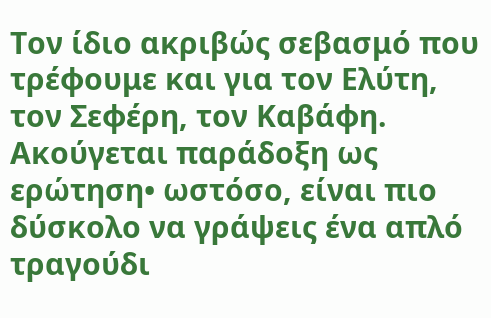Τον ίδιο ακριβώς σεβασμό που τρέφουμε και για τον Ελύτη, τον Σεφέρη, τον Καβάφη.
Ακούγεται παράδοξη ως ερώτηση• ωστόσο, είναι πιο δύσκολο να γράψεις ένα απλό τραγούδι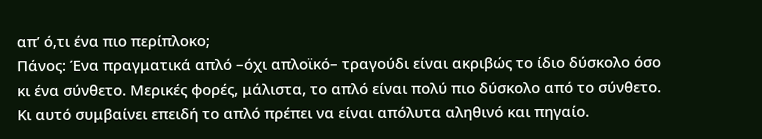απ’ ό,τι ένα πιο περίπλοκο;
Πάνος: Ένα πραγματικά απλό –όχι απλοϊκό– τραγούδι είναι ακριβώς το ίδιο δύσκολο όσο κι ένα σύνθετο. Μερικές φορές, μάλιστα, το απλό είναι πολύ πιο δύσκολο από το σύνθετο. Κι αυτό συμβαίνει επειδή το απλό πρέπει να είναι απόλυτα αληθινό και πηγαίο.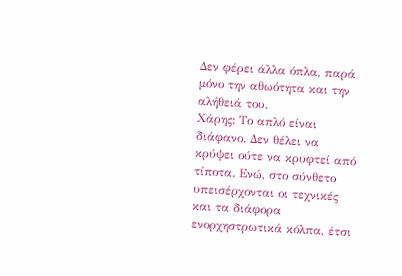Δεν φέρει άλλα όπλα, παρά μόνο την αθωότητα και την αλήθειά του.
Χάρης: Το απλό είναι διάφανο. Δεν θέλει να κρύψει ούτε να κρυφτεί από τίποτα. Ενώ, στο σύνθετο υπεισέρχονται οι τεχνικές και τα διάφορα ενορχηστρωτικά κόλπα, έτσι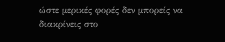ώστε μερικές φορές δεν μπορείς να διακρίνεις στο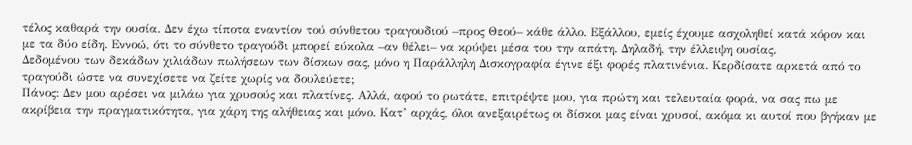τέλος καθαρά την ουσία. Δεν έχω τίποτα εναντίον τού σύνθετου τραγουδιού –προς Θεού– κάθε άλλο. Εξάλλου, εμείς έχουμε ασχοληθεί κατά κόρον και με τα δύο είδη. Εννοώ, ότι το σύνθετο τραγούδι μπορεί εύκολα –αν θέλει– να κρύψει μέσα του την απάτη. Δηλαδή, την έλλειψη ουσίας.
Δεδομένου των δεκάδων χιλιάδων πωλήσεων των δίσκων σας, μόνο η Παράλληλη Δισκογραφία έγινε έξι φορές πλατινένια. Κερδίσατε αρκετά από το τραγούδι ώστε να συνεχίσετε να ζείτε χωρίς να δουλεύετε;
Πάνος: Δεν μου αρέσει να μιλάω για χρυσούς και πλατίνες. Αλλά, αφού το ρωτάτε, επιτρέψτε μου, για πρώτη και τελευταία φορά, να σας πω με ακρίβεια την πραγματικότητα, για χάρη της αλήθειας και μόνο. Κατ’ αρχάς, όλοι ανεξαιρέτως οι δίσκοι μας είναι χρυσοί, ακόμα κι αυτοί που βγήκαν με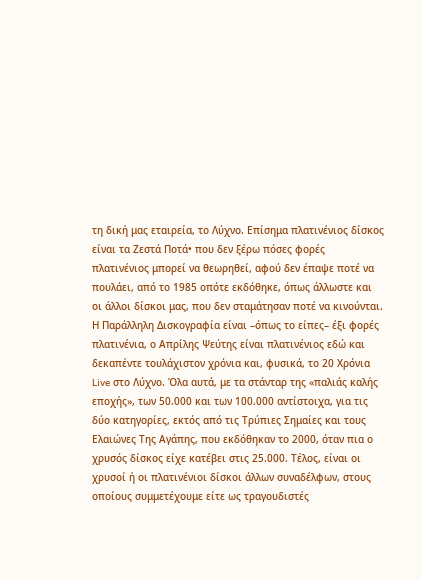τη δική μας εταιρεία, το Λύχνο. Επίσημα πλατινένιος δίσκος είναι τα Ζεστά Ποτά• που δεν ξέρω πόσες φορές πλατινένιος μπορεί να θεωρηθεί, αφού δεν έπαψε ποτέ να πουλάει, από το 1985 οπότε εκδόθηκε, όπως άλλωστε και οι άλλοι δίσκοι μας, που δεν σταμάτησαν ποτέ να κινούνται. Η Παράλληλη Δισκογραφία είναι –όπως το είπες– έξι φορές πλατινένια, ο Απρίλης Ψεύτης είναι πλατινένιος εδώ και δεκαπέντε τουλάχιστον χρόνια και, φυσικά, το 20 Χρόνια Live στο Λύχνο. Όλα αυτά, με τα στάνταρ της «παλιάς καλής εποχής», των 50.000 και των 100.000 αντίστοιχα, για τις δύο κατηγορίες, εκτός από τις Τρύπιες Σημαίες και τους Ελαιώνες Της Αγάπης, που εκδόθηκαν το 2000, όταν πια ο χρυσός δίσκος είχε κατέβει στις 25.000. Τέλος, είναι οι χρυσοί ή οι πλατινένιοι δίσκοι άλλων συναδέλφων, στους οποίους συμμετέχουμε είτε ως τραγουδιστές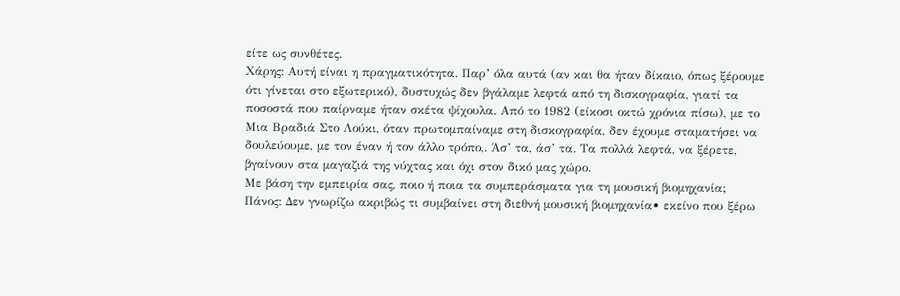είτε ως συνθέτες.
Χάρης: Αυτή είναι η πραγματικότητα. Παρ’ όλα αυτά (αν και θα ήταν δίκαιο, όπως ξέρουμε ότι γίνεται στο εξωτερικό), δυστυχώς δεν βγάλαμε λεφτά από τη δισκογραφία, γιατί τα ποσοστά που παίρναμε ήταν σκέτα ψίχουλα. Από το 1982 (είκοσι οκτώ χρόνια πίσω), με το Μια Βραδιά Στο Λούκι, όταν πρωτομπαίναμε στη δισκογραφία, δεν έχουμε σταματήσει να δουλεύουμε, με τον έναν ή τον άλλο τρόπο,. Άσ’ τα, άσ’ τα. Τα πολλά λεφτά, να ξέρετε, βγαίνουν στα μαγαζιά της νύχτας και όχι στον δικό μας χώρο.
Με βάση την εμπειρία σας, ποιο ή ποια τα συμπεράσματα για τη μουσική βιομηχανία;
Πάνος: Δεν γνωρίζω ακριβώς τι συμβαίνει στη διεθνή μουσική βιομηχανία• εκείνο που ξέρω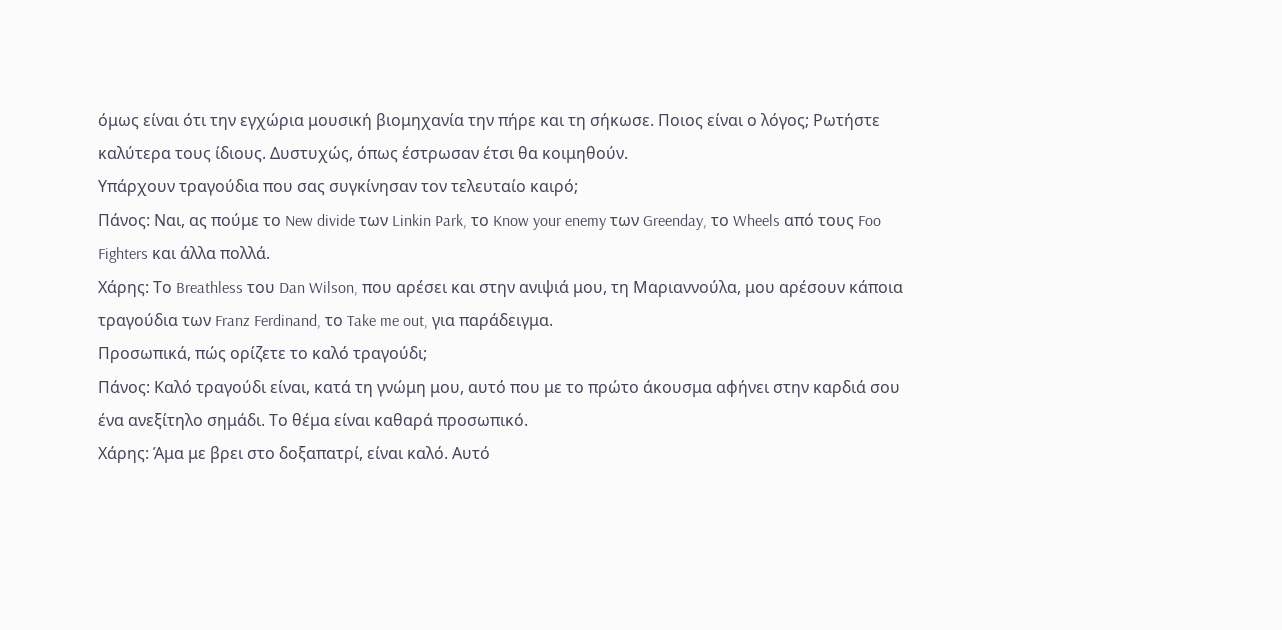όμως είναι ότι την εγχώρια μουσική βιομηχανία την πήρε και τη σήκωσε. Ποιος είναι ο λόγος; Ρωτήστε καλύτερα τους ίδιους. Δυστυχώς, όπως έστρωσαν έτσι θα κοιμηθούν.
Υπάρχουν τραγούδια που σας συγκίνησαν τον τελευταίο καιρό;
Πάνος: Ναι, ας πούμε το New divide των Linkin Park, το Know your enemy των Greenday, το Wheels από τους Foo Fighters και άλλα πολλά.
Χάρης: Το Breathless του Dan Wilson, που αρέσει και στην ανιψιά μου, τη Μαριαννούλα, μου αρέσουν κάποια τραγούδια των Franz Ferdinand, το Take me out, για παράδειγμα.
Προσωπικά, πώς ορίζετε το καλό τραγούδι;
Πάνος: Καλό τραγούδι είναι, κατά τη γνώμη μου, αυτό που με το πρώτο άκουσμα αφήνει στην καρδιά σου ένα ανεξίτηλο σημάδι. Το θέμα είναι καθαρά προσωπικό.
Χάρης: Άμα με βρει στο δοξαπατρί, είναι καλό. Αυτό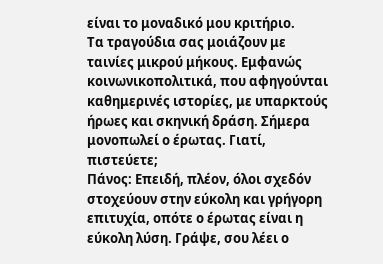είναι το μοναδικό μου κριτήριο.
Τα τραγούδια σας μοιάζουν με ταινίες μικρού μήκους. Εμφανώς κοινωνικοπολιτικά, που αφηγούνται καθημερινές ιστορίες, με υπαρκτούς ήρωες και σκηνική δράση. Σήμερα μονοπωλεί ο έρωτας. Γιατί, πιστεύετε;
Πάνος: Επειδή, πλέον, όλοι σχεδόν στοχεύουν στην εύκολη και γρήγορη επιτυχία, οπότε ο έρωτας είναι η εύκολη λύση. Γράψε, σου λέει ο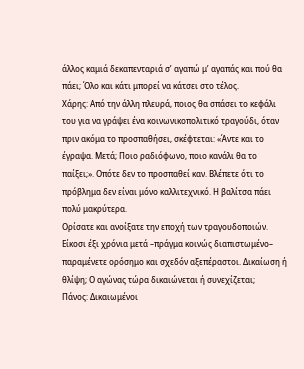άλλος καμιά δεκαπενταριά σ’ αγαπώ μ’ αγαπάς και πού θα πάει; Όλο και κάτι μπορεί να κάτσει στο τέλος.
Χάρης: Aπό την άλλη πλευρά, ποιος θα σπάσει το κεφάλι του για να γράψει ένα κοινωνικοπολιτικό τραγούδι, όταν πριν ακόμα το προσπαθήσει, σκέφτεται: «Άντε και το έγραψα. Μετά; Ποιο ραδιόφωνο, ποιο κανάλι θα το παίξει;». Οπότε δεν το προσπαθεί καν. Βλέπετε ότι το πρόβλημα δεν είναι μόνο καλλιτεχνικό. Η βαλίτσα πάει πολύ μακρύτερα.
Ορίσατε και ανοίξατε την εποχή των τραγουδοποιών. Είκοσι έξι χρόνια μετά –πράγμα κοινώς διαπιστωμένο– παραμένετε ορόσημο και σχεδόν αξεπέραστοι. Δικαίωση ή θλίψη; Ο αγώνας τώρα δικαιώνεται ή συνεχίζεται;
Πάνος: Δικαιωμένοι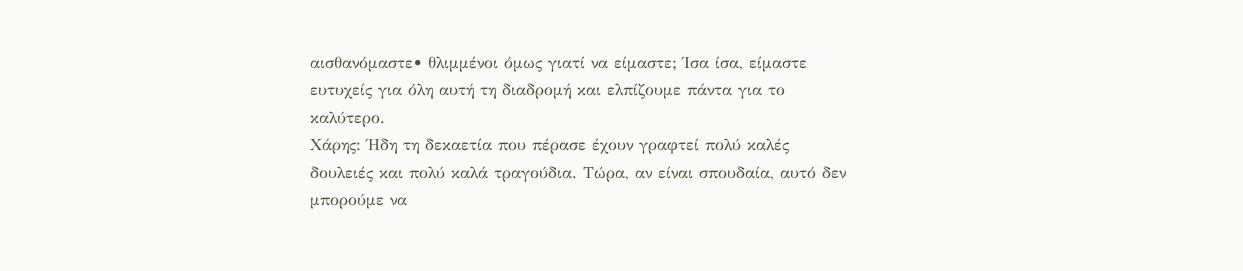αισθανόμαστε• θλιμμένοι όμως γιατί να είμαστε; Ίσα ίσα, είμαστε ευτυχείς για όλη αυτή τη διαδρομή και ελπίζουμε πάντα για το καλύτερο.
Χάρης: Ήδη τη δεκαετία που πέρασε έχουν γραφτεί πολύ καλές δουλειές και πολύ καλά τραγούδια. Τώρα, αν είναι σπουδαία, αυτό δεν μπορούμε να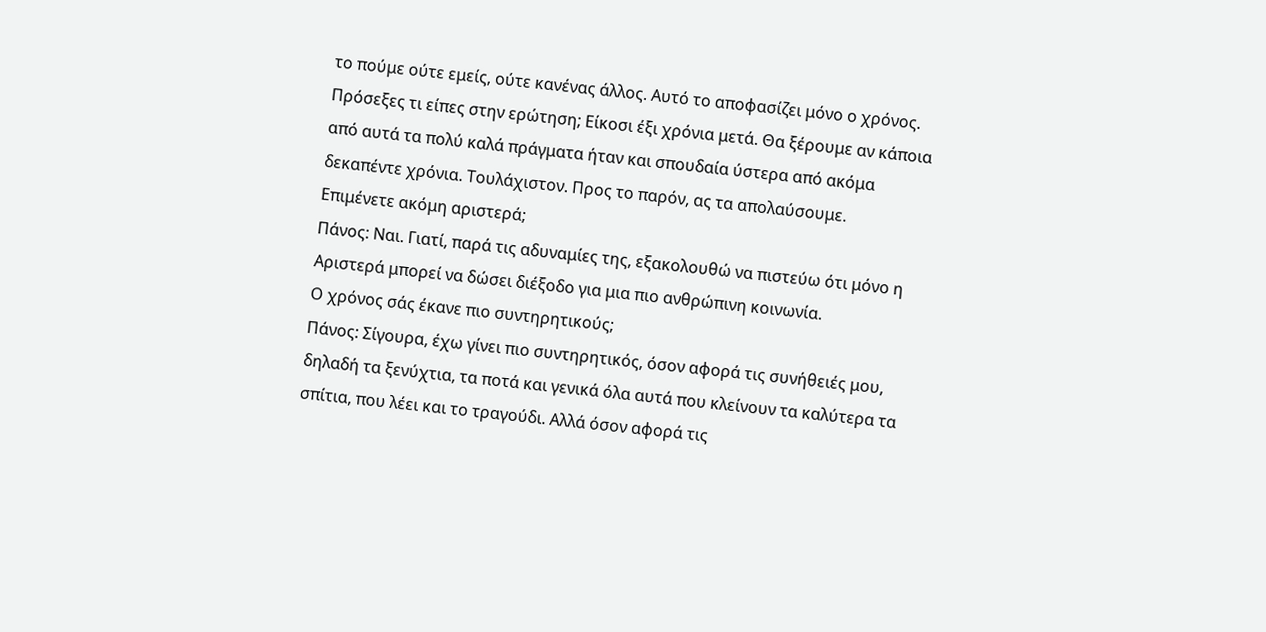το πούμε ούτε εμείς, ούτε κανένας άλλος. Αυτό το αποφασίζει μόνο ο χρόνος. Πρόσεξες τι είπες στην ερώτηση; Είκοσι έξι χρόνια μετά. Θα ξέρουμε αν κάποια από αυτά τα πολύ καλά πράγματα ήταν και σπουδαία ύστερα από ακόμα δεκαπέντε χρόνια. Τουλάχιστον. Προς το παρόν, ας τα απολαύσουμε.
Επιμένετε ακόμη αριστερά;
Πάνος: Ναι. Γιατί, παρά τις αδυναμίες της, εξακολουθώ να πιστεύω ότι μόνο η Αριστερά μπορεί να δώσει διέξοδο για μια πιο ανθρώπινη κοινωνία.
Ο χρόνος σάς έκανε πιο συντηρητικούς;
Πάνος: Σίγουρα, έχω γίνει πιο συντηρητικός, όσον αφορά τις συνήθειές μου, δηλαδή τα ξενύχτια, τα ποτά και γενικά όλα αυτά που κλείνουν τα καλύτερα τα σπίτια, που λέει και το τραγούδι. Αλλά όσον αφορά τις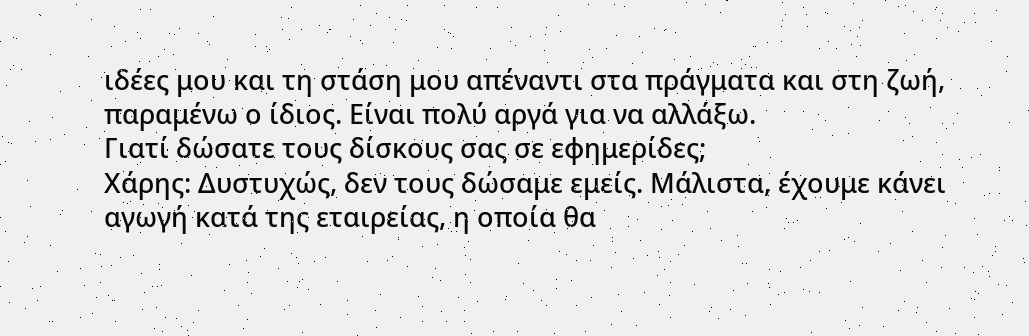ιδέες μου και τη στάση μου απέναντι στα πράγματα και στη ζωή, παραμένω ο ίδιος. Είναι πολύ αργά για να αλλάξω.
Γιατί δώσατε τους δίσκους σας σε εφημερίδες;
Χάρης: Δυστυχώς, δεν τους δώσαμε εμείς. Μάλιστα, έχουμε κάνει αγωγή κατά της εταιρείας, η οποία θα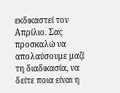εκδικαστεί τον Απρίλιο. Σας προσκαλώ να απολαύσουμε μαζί τη διαδικασία, να δείτε ποια είναι η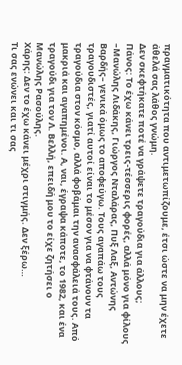πραγματικότητα που αντιμετωπίζουμε, έτσι ώστε να μην έχετε άθελά σας λάθος γνώμη.
Δεν σκεφτήκατε ποτέ να γράψετε τραγούδια για άλλους;
Πάνος: Το έχω κάνει τρεις-τέσσερις φορές, αλλά μόνο για φίλους –Μανώλης Λιδάκης, Γιώργος Νταλάρας, Πυξ Λαξ, Αντώνης Βαρδής– γενικά όμως το αποφεύγω. Τους αγαπάω τους τραγουδιστές, γιατί αυτοί είναι το μέσον για να φτάνουν τα τραγούδια στον κόσμο, αλλά φοβάμαι την ανασφάλειά τους. Από μακριά και αγαπημένοι. Α, ναι, έγραψα κάποτε, το 1982, και ένα τραγούδι για τον Λ. Βελλή, επειδή μου το είχε ζητήσει ο Μανώλης Ρασούλης.
Χάρης: Δεν το έχω κάνει μέχρι στιγμής. Δεν ξέρω…
Τι σας ενώνει και τι σας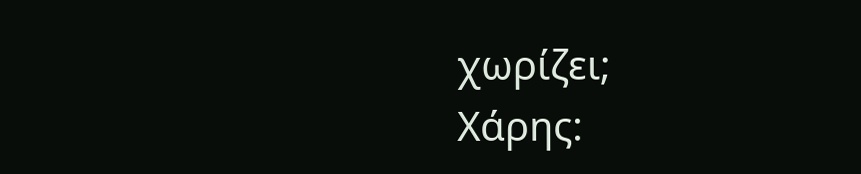χωρίζει;
Χάρης: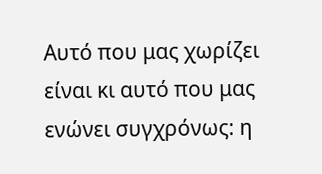Αυτό που μας χωρίζει είναι κι αυτό που μας ενώνει συγχρόνως: η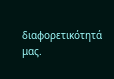διαφορετικότητά μας.